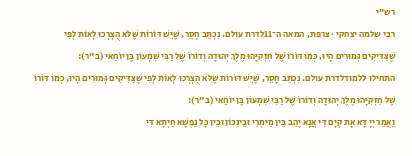רש״י
רבי שלמה יצחקי · צרפת, המאה ה־11לדרת עולם. נִכְתַּב חָסֵר, שֶׁיֵּשׁ דּוֹרוֹת שֶׁלֹּא הֻצְרְכוּ לְאוֹת לְפִי שֶׁצַּדִּיקִים גְּמוּרִים הָיוּ, כְּמוֹ דּוֹרוֹ שֶׁל חִזְקִיָּהוּ מֶלֶךְ יְהוּדָה וְדוֹרוֹ שֶׁל רַבִּי שִׁמְעוֹן בֶּן יוֹחַאי (ב"ר):
התחילו ללמודלדרת עולם. נִכְתַּב חָסֵר, שֶׁיֵּשׁ דּוֹרוֹת שֶׁלֹּא הֻצְרְכוּ לְאוֹת לְפִי שֶׁצַּדִּיקִים גְּמוּרִים הָיוּ, כְּמוֹ דּוֹרוֹ שֶׁל חִזְקִיָּהוּ מֶלֶךְ יְהוּדָה וְדוֹרוֹ שֶׁל רַבִּי שִׁמְעוֹן בֶּן יוֹחַאי (ב"ר):
וַאֲמַר יְיָ דָּא אָת קְיָם דִּי אֲנָא יָהֵב בֵּין מֵימְרִי וּבֵינֵכוֹן וּבֵין כָּל נַפְשָׁא חַיְתָא דִּי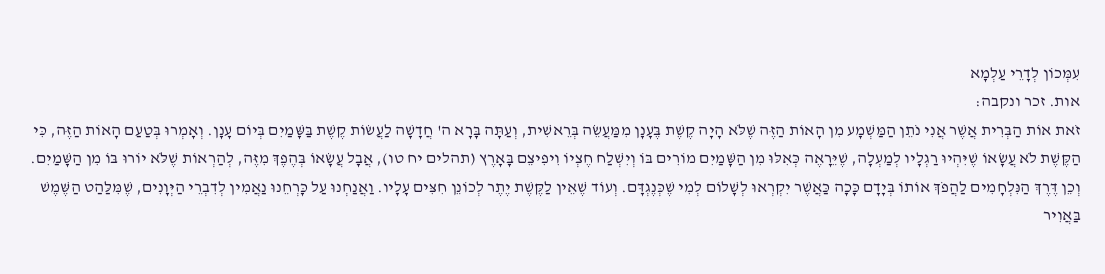עִמְּכוֹן לְדָרֵי עַלְמָא
אות. זכר ונקבה:
זֹאת אוֹת הַבְּרִית אֲשֶׁר אֲנִי נֹתֵן הַמַּשְׁמָע מִן הָאוֹת הַזֶּה שֶׁלֹּא הָיָה קֶשֶׁת בֶּעָנָן מִמַּעֲשֵׂה בְּרֵאשִׁית, וְעַתָּה בָּרָא ה' חֲדָשָׁה לַעֲשׂוֹת קֶשֶׁת בַּשָּׁמַיִם בְּיוֹם עָנָן. וְאָמְרוּ בְּטַעַם הָאוֹת הַזֶּה, כִּי הַקֶּשֶׁת לֹא עֲשָׂאוֹ שֶׁיִּהְיוּ רַגְלָיו לְמַעְלָה, שֶׁיֵּרָאֶה כְּאִלּוּ מִן הַשָּׁמַיִם מוֹרִים בּוֹ וְיִשְׁלַח חֶצְיוֹ וִיפִיצֵם בָּאָרֶץ (תהלים יח טו), אֲבָל עֲשָׂאוֹ בְּהֶפֶךְ מִזֶּה, לְהַרְאוֹת שֶׁלֹּא יוֹרוּ בּוֹ מִן הַשָּׁמַיִם. וְכֵן דֶּרֶךְ הַנִּלְחָמִים לַהֲפֹךְ אוֹתוֹ בְּיָדָם כָּכָה כַּאֲשֶׁר יִקְרְאוּ לְשָׁלוֹם לְמִי שֶׁכְּנֶגְדָּם. וְעוֹד שֶׁאֵין לַקֶּשֶׁת יֶתֶר לְכוֹנֵן חִצִּים עָלָיו. וַאֲנַחְנוּ עַל כָּרְחֵנוּ נַאֲמִין לְדִבְרֵי הַיְּוָנִים, שֶׁמִּלַּהַט הַשֶּׁמֶשׁ בַּאֲוִיר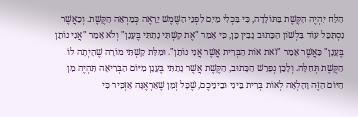הַלַּח יִהְיֶה הַקֶּשֶׁת בַּתּוֹלָדָה, כִּי בִּכְלִי מַיִם לִפְנֵי הַשֶּׁמֶשׁ יֵרָאֶה כְּמַרְאֵה הַקֶּשֶׁת. וְכַאֲשֶׁר נִסְתַּכֵּל עוֹד בִּלְשׁוֹן הַכָּתוּב נָבִין כֵּן, כִּי אָמַר "אֶת קַשְׁתִּי נָתַתִּי בֶּעָנָן" וְלֹא אָמַר "אֲנִי נוֹתֵן בֶּעָנָן" כַּאֲשֶׁר אָמַר "זֹאת אוֹת הַבְּרִית אֲשֶׁר אֲנִי נוֹתֵן". וּמִלַּת קַשְׁתִּי מוֹרָה שֶׁהָיְתָה לוֹ הַקֶּשֶׁת תְּחִלָּה. וְלָכֵן נְפָרֵשׁ הַכָּתוּב, הַקֶּשֶׁת אֲשֶׁר נָתַתִּי בֶּעָנָן מִיּוֹם הַבְּרִיאָה תִּהְיֶה מִן הַיּוֹם הַזֶּה וָהָלְאָה לְאוֹת בְּרִית בֵּינִי וּבֵינֵיכֶם, שֶׁכָּל זְמַן שֶׁאַרְאֶנָּה אַזְכִּיר כִּי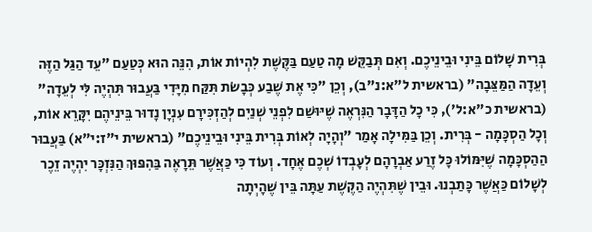בְּרִית שָׁלוֹם בֵּינִי וּבֵינֵיכֶם. וְאִם תְּבַקֵּשׁ מָה טַעַם בַּקֶּשֶׁת לִהְיוֹת אוֹת, הִנֵּה הוּא כְּטַעַם "עֵד הַגַּל הַזֶּה וְעֵדָה הַמַּצֵּבָה" (בראשית ל"א:נ"ב), וְכֵן "כִּי אֶת שֶׁבַע כְּבָשֹׂת תִּקַּח מִיָּדִי בַּעֲבוּר תִּהְיֶה לִּי לְעֵדָה" (בראשית כ"א:ל'), כִּי כָל הַדָּבָר הַנִּרְאֶה שֶׁיּוּשַׁם לִפְנֵי שְׁנַיִם לְהַזְכִּירָם עִנְיָן נָדוּר בֵּינֵיהֶם יִקָּרֵא אוֹת, וְכָל הַסְכָּמָה - בְּרִית. וְכֵן בַּמִּילָה אָמַר "וְהָיָה לְאוֹת בְּרִית בֵּינִי וּבֵינֵיכֶם" (בראשית י"ז:י"א) בַּעֲבוּר הַהַסְכָּמָה שֶׁיִּמּוֹלוּ כָּל זֶרַע אַבְרָהָם לְעָבְדוֹ שְׁכֶם אֶחָד. וְעוֹד כִּי כַּאֲשֶׁר תֵּרָאֶה בַּהִפּוּךְ הַנִּזְכָּר יִהְיֶה זֵכֶר לְשָׁלוֹם כַּאֲשֶׁר כָּתַבְנוּ. וּבֵין שֶׁתִּהְיֶה הַקֶּשֶׁת עַתָּה בֵּין שֶׁהָיְתָה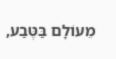מֵעוֹלָם בַּטֶּבַע,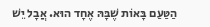הַטַּעַם בָּאוֹת שֶׁבָּהּ אֶחָד הוּא. אֲבָל יֵשׁ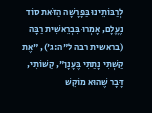לְרַבּוֹתֵינוּ בַּפָּרָשָׁה הַזֹּאת סוֹד נֶעֱלָם, אָמְרוּ בִּבְרֵאשִׁית רַבָּה (בראשית רבה ל"ה:ג'), "אֶת קַשְׁתִּי נָתַתִּי בֶּעָנָן", קַשּׁוֹתִי, דָּבָר שֶׁהוּא מוֹקֵשׁ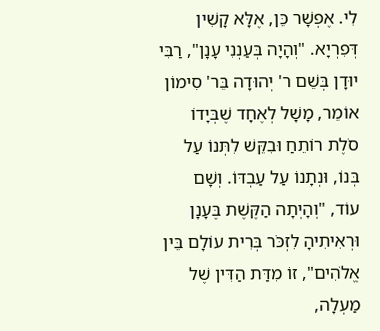לִי. אֶפְשָׁר כֵּן, אֶלָּא קָשִׁין דְּפִרְיָא. "וְהָיָה בְּעַנְנִי עָנָן", רַבִּי יוּדָן בְּשֵׁם ר' יְהוּדָה בֵּר' סִימוֹן אוֹמֵר, מָשָׁל לְאֶחָד שֶׁבְּיָדוֹ סֹלֶת רוֹתֵחַ וּבִקֵּשׁ לִתְּנוֹ עַל בְּנוֹ, וּנְתָנוֹ עַל עַבְדּוֹ. וְשָׁם עוֹד, "וְהָיְתָה הַקֶּשֶׁת בֶּעָנָן וּרְאִיתִיהָ לִזְכֹּר בְּרִית עוֹלָם בֵּין אֱלֹהִים", זוֹ מִדַּת הַדִּין שֶׁל מַעְלָה,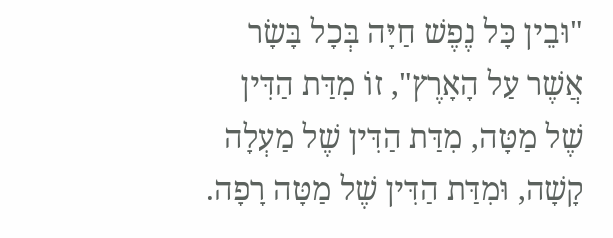"וּבֵין כָּל נֶפֶשׁ חַיָּה בְּכָל בָּשָׂר אֲשֶׁר עַל הָאָרֶץ", זוֹ מִדַּת הַדִּין שֶׁל מַטָּה, מִדַּת הַדִּין שֶׁל מַעְלָה קָשָׁה, וּמִדַּת הַדִּין שֶׁל מַטָּה רָפָה.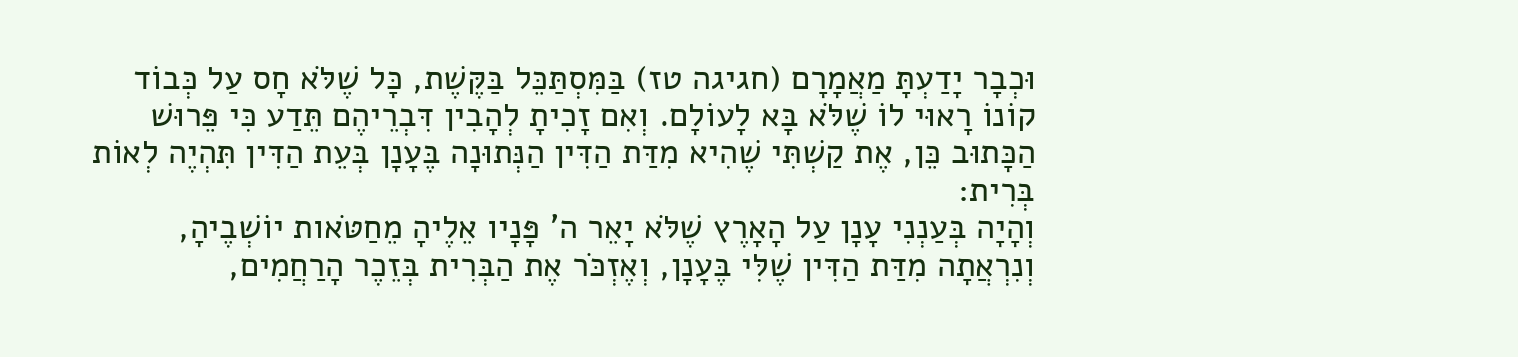וּכְבָר יָדַעְתָּ מַאֲמָרָם (חגיגה טז) בַּמִּסְתַּכֵּל בַּקֶּשֶׁת, כָּל שֶׁלֹּא חָס עַל כְּבוֹד קוֹנוֹ רָאוּי לוֹ שֶׁלֹּא בָּא לָעוֹלָם. וְאִם זָכִיתָ לְהָבִין דִּבְרֵיהֶם תֵּדַע כִּי פֵּרוּשׁ הַכָּתוּב כֵּן, אֶת קַשְׁתִּי שֶׁהִיא מִדַּת הַדִּין הַנְּתוּנָה בֶּעָנָן בְּעֵת הַדִּין תִּהְיֶה לְאוֹת בְּרִית:
וְהָיָה בְּעַנְנִי עָנָן עַל הָאָרֶץ שֶׁלֹּא יָאֵר ה' פָּנָיו אֵלֶיהָ מֵחַטֹּאות יוֹשְׁבֶיהָ, וְנִרְאֲתָה מִדַּת הַדִּין שֶׁלִּי בֶּעָנָן, וְאֶזְכֹּר אֶת הַבְּרִית בְּזֵכֶר הָרַחֲמִים,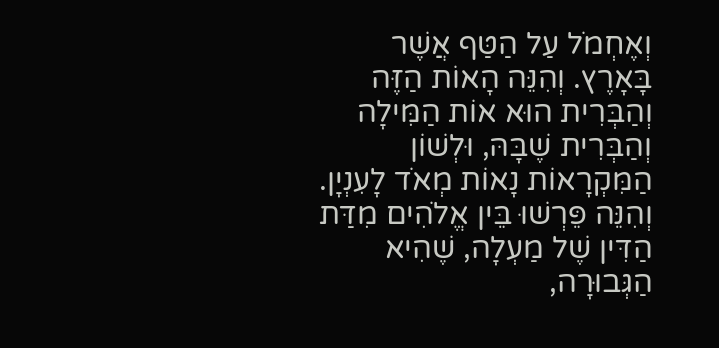וְאֶחְמֹל עַל הַטַּף אֲשֶׁר בָּאָרֶץ. וְהִנֵּה הָאוֹת הַזֶּה וְהַבְּרִית הוּא אוֹת הַמִּילָה וְהַבְּרִית שֶׁבָּהּ, וּלְשׁוֹן הַמִּקְרָאוֹת נָאוֹת מְאֹד לָעִנְיָן. וְהִנֵּה פֵּרְשׁוּ בֵּין אֱלֹהִים מִדַּת הַדִּין שֶׁל מַעְלָה, שֶׁהִיא הַגְּבוּרָה,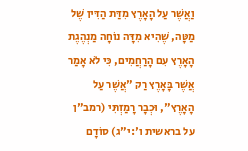וַאֲשֶׁר עַל הָאָרֶץ מִדַּת הַדִּין שֶׁל מַטָּה, שֶׁהִיא מִדָּה נוֹחָה מַנְהֶגֶת הָאָרֶץ עִם הָרַחֲמִים, כִּי לֹא אָמַר אֲשֶׁר בָּאָרֶץ רַק "אֲשֶׁר עַל הָאָרֶץ", וּכְבָר רָמַזְתִּי (רמב"ן על בראשית ו':י"ג) סוֹדָם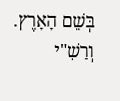בְּשֵׁם הָאָרֶץ. וְרַשִׁ"י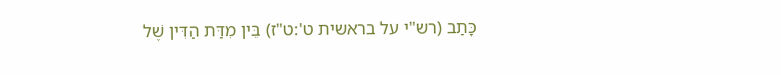כָּתַב (רש"י על בראשית ט':ט"ז) בֵּין מִדַּת הַדִּין שֶׁל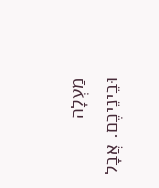מַעְלָה וּבֵינֵיכֶם. אֲבָל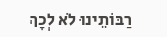רַבּוֹתֵינוּ לֹא לְכָךְ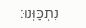נִתְכַּוְּנוּ: